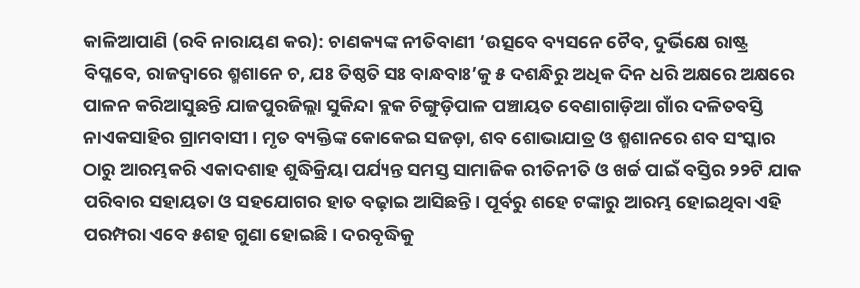କାଳିଆପାଣି (ରବି ନାରାୟଣ କର): ଚାଣକ୍ୟଙ୍କ ନୀତିବାଣୀ ‘ଉତ୍ସବେ ବ୍ୟସନେ ‌ଚୈବ, ଦୁର୍ଭିକ୍ଷେ ରାଷ୍ଟ୍ର ବିପ୍ଳବେ, ରାଜଦ୍ବାରେ ଶ୍ମଶାନେ ଚ, ଯଃ ତିଷ୍ଠତି ସଃ ବାନ୍ଧବାଃ’କୁ ୫ ଦଶନ୍ଧିରୁ ଅଧିକ ଦିନ ଧରି ଅକ୍ଷରେ ଅକ୍ଷରେ ପାଳନ କରିଆସୁଛନ୍ତି ଯାଜପୁରଜିଲ୍ଲା ସୁକିନ୍ଦା ବ୍ଲକ ଚିଙ୍ଗୁଡ଼ିପାଳ ପଞ୍ଚାୟତ ବେଣାଗାଡ଼ିଆ ଗାଁର ଦଳିତବସ୍ତି ନାଏକସାହିର ଗ୍ରାମବାସୀ। ମୃତ ବ୍ୟକ୍ତିଙ୍କ କୋକେଇ ସଜଡ଼ା, ଶବ ଶୋଭାଯାତ୍ର ଓ ଶ୍ମଶାନରେ ଶବ ସଂସ୍କାର ଠାରୁ ଆରମ୍ଭକରି ଏକାଦଶାହ ଶୁଦ୍ଧିକ୍ରିୟା ପର୍ଯ୍ୟନ୍ତ ସମସ୍ତ ସାମାଜିକ ରୀତିନୀତି ଓ ଖର୍ଚ୍ଚ ପାଇଁ ବସ୍ତିର ୨୨ଟି ଯାକ ପରିବାର ସହାୟତା ଓ ସହଯୋଗର ହାତ ବଢ଼ାଇ ଆସିଛନ୍ତି। ପୂର୍ବରୁ ଶହେ ଟଙ୍କାରୁ ଆରମ୍ଭ ହୋଇଥିବା ଏହି ପରମ୍ପରା ଏବେ ୫ଶହ ଗୁଣା ହୋଇଛି। ଦରବୃଦ୍ଧିକୁ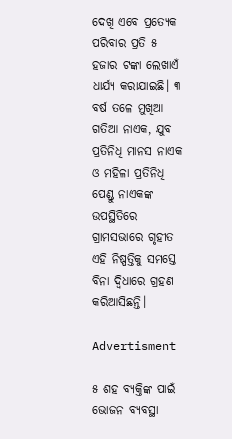ଦେଖି ଏବେ ପ୍ରତ୍ୟେକ ପରିବାର ପ୍ରତି ୫ ହଜାର ଟଙ୍କା ଲେଖାଏଁ ଧାର୍ଯ୍ୟ କରାଯାଇଛି। ୩ ବର୍ଷ ତଳେ ମୁଖିଆ ଗତିଆ ନାଏକ, ଯୁବ ପ୍ରତିନିଧି ମାନସ ନାଏକ ଓ ମହିଳା ପ୍ରତିନିଧି ପେଣ୍ଡୁ ନାଏକଙ୍କ ଉପସ୍ଥିତିରେ ଗ୍ରାମସଭାରେ ଗୃହୀତ ଏହି ନିଷ୍ପତ୍ତିକୁ ସମସ୍ତେ ବିନା ଦ୍ବିଧାରେ ଗ୍ରହଣ କରିଆସିଛନ୍ତି।

Advertisment

୫ ଶହ ବ୍ୟକ୍ତିଙ୍କ ପାଇଁ ଭୋଜନ ବ୍ୟବସ୍ଥା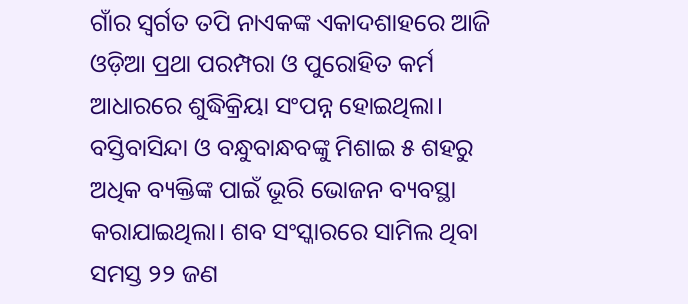ଗାଁର ସ୍ବର୍ଗତ ତପି ନାଏକଙ୍କ ଏକାଦଶାହରେ ଆଜି ଓଡ଼ିଆ ପ୍ରଥା ପରମ୍ପରା ଓ ପୁରୋହିତ କର୍ମ ଆଧାରରେ ଶୁଦ୍ଧିକ୍ରିୟା ସଂପନ୍ନ ହୋଇଥିଲା। ବସ୍ତିବାସିନ୍ଦା ଓ ବନ୍ଧୁବାନ୍ଧବଙ୍କୁ ମିଶାଇ ୫ ଶହରୁ ଅଧିକ ବ୍ୟକ୍ତିଙ୍କ ପାଇଁ ଭୂରି‌ ‌ଭୋଜନ ବ୍ୟବସ୍ଥା କରାଯାଇଥିଲା। ଶବ ସଂସ୍କାରରେ ‌ସାମିଲ ଥିବା ସମସ୍ତ ୨୨ ଜଣ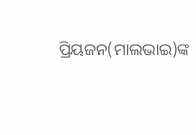ପ୍ରିୟଜନ(ମାଲଭାଇ)ଙ୍କ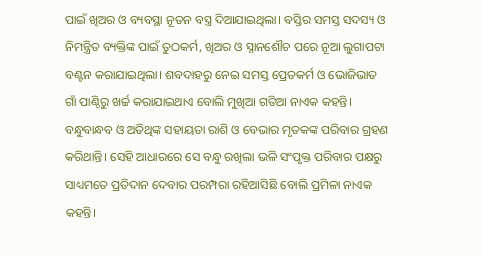ପାଇଁ ‌ଖିଅର ଓ ବ୍ୟବସ୍ଥା ନୂତନ ବସ୍ତ୍ର ଦିଆଯାଇଥିଲା। ବସ୍ତିର ସମସ୍ତ ସଦସ୍ୟ ଓ ନିମନ୍ତ୍ରିତ ବ୍ୟକ୍ତିଙ୍କ ପାଇଁ ତୁଠକର୍ମ, ଖିଅର ଓ ସ୍ନାନଶୌଚ ପରେ ନୂଆ ଲୁଗାପଟା ବଣ୍ଟନ କରାଯାଇଥିଲା। ଶବଦାହରୁ ନେଇ ସମସ୍ତ ପ୍ରେତକର୍ମ ଓ ଭୋଜିଭାତ ଗାଁ ପାଣ୍ଠିରୁ ଖର୍ଚ୍ଚ କରାଯାଇଥାଏ ବୋଲି ମୁଖିଆ ଗତିଆ ନାଏକ କହନ୍ତି। ବନ୍ଧୁବାନ୍ଧବ ଓ ଅତିଥିଙ୍କ ସହାୟତା ରାଶି ଓ ବେଭାର ମୃତକଙ୍କ ପରିବାର ଗ୍ରହଣ କରିଥାନ୍ତି। ସେହି ଆଧାରରେ ସେ ବନ୍ଧୁ ରଖିଲା ଭଳି ସଂପୃକ୍ତ ପରିବାର ପକ୍ଷରୁ ସାଧ୍ୟମତେ ପ୍ରତିଦାନ ଦେବାର ପରମ୍ପରା ରହିଆସିଛି ବୋଲି ପ୍ରମିଳା ନାଏକ କହନ୍ତି।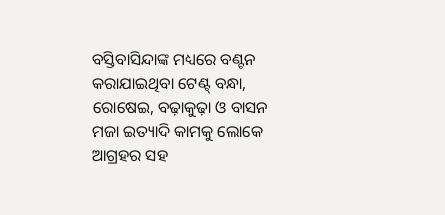ବସ୍ତିବାସିନ୍ଦାଙ୍କ ମଧ୍ୟରେ ବଣ୍ଟନ କରାଯାଇଥିବା ଟେଣ୍ଟ୍‌ ବନ୍ଧା, ରୋଷେଇ, ବଢ଼ାକୁଢ଼ା ଓ ବାସନ ମଜା ଇତ୍ୟାଦି କାମକୁ ଲୋକେ ଆଗ୍ରହର ସହ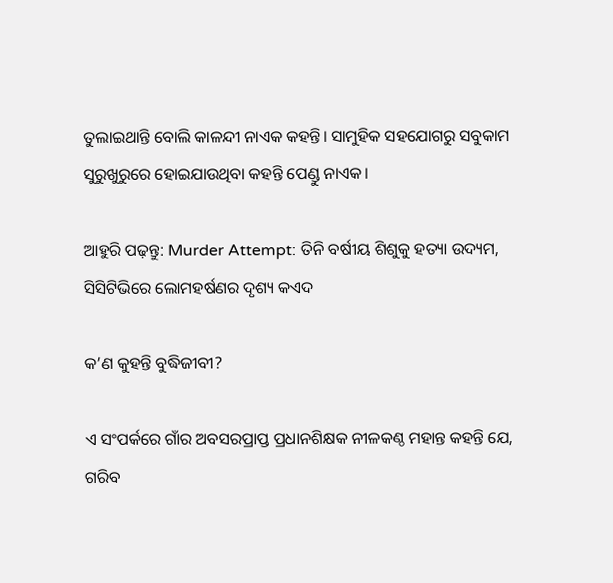ତୁଲାଇଥାନ୍ତି ବୋଲି କାଳନ୍ଦୀ ନାଏକ କହନ୍ତି। ସାମୁହିକ ସହଯୋଗରୁ ସବୁକାମ ସୁରୁଖୁରୁରେ ହୋଇଯାଉଥିବା କହନ୍ତି ପେଣ୍ଡୁ ନାଏକ।

ଆହୁରି ପଢ଼ନ୍ତୁ: Murder Attempt: ତିନି ବର୍ଷୀୟ ଶିଶୁକୁ ହତ୍ୟା ଉଦ୍ୟମ, ସିସିଟିଭିରେ ଲୋମହର୍ଷଣର ଦୃଶ୍ୟ କଏଦ

କ’ଣ କୁହନ୍ତି ବୁଦ୍ଧିଜୀବୀ?

ଏ ସଂପର୍କରେ ଗାଁର ଅବସରପ୍ରାପ୍ତ ପ୍ରଧାନଶିକ୍ଷକ ନୀଳକଣ୍ଠ ମହାନ୍ତ କହନ୍ତି ଯେ, ଗରିବ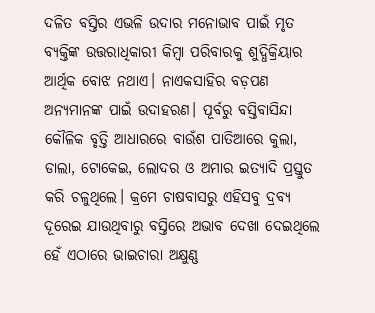ଦଳିତ ବସ୍ତିର ଏଭଳି ଉଦାର ମନୋଭାବ ପାଇଁ ମୃତ ବ୍ୟକ୍ତିଙ୍କ ଉତ୍ତରାଧିକାରୀ କିମ୍ବା ପରିବାରକୁ ଶୁଦ୍ଧିକ୍ରିୟାର ଆର୍ଥିକ ବୋଝ ନଥାଏ। ନାଏକସାହିର ବଡ଼ପଣ ଅନ୍ୟମାନଙ୍କ ପାଇଁ ଉଦାହରଣ। ପୂର୍ବରୁ ବସ୍ତିବାସିନ୍ଦା କୌଳିକ ବୃତ୍ତି ଆଧାରରେ ବାଉଁଶ ପାତିଆରେ କୁଲା, ଡାଲା, ଟୋକେଇ, ଲୋଦର ଓ ଅମାର ଇତ୍ୟାଦି ପ୍ରସ୍ତୁତ କରି ଚଳୁଥିଲେ। କ୍ରମେ ଚାଷବାସରୁ ଏହିସବୁ ଦ୍ରବ୍ୟ ଦୂରେଇ ଯାଉଥିବାରୁ ବସ୍ତିରେ ଅଭାବ ଦେଖା ଦେଇଥିଲେ ହେଁ ଏଠାରେ ଭାଇଚାରା ଅକ୍ଷୁଣ୍ଣ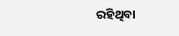ରହିଥିବା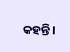କହନ୍ତି।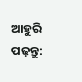ଆହୁରି ପଢ଼ନ୍ତୁ: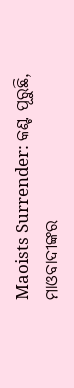Maoists Surrender: କଣ୍ଟ ପୂରୁଛି, ମାଓବାଦୀଙ୍କର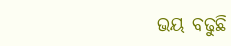ଭୟ ବଢୁଛି